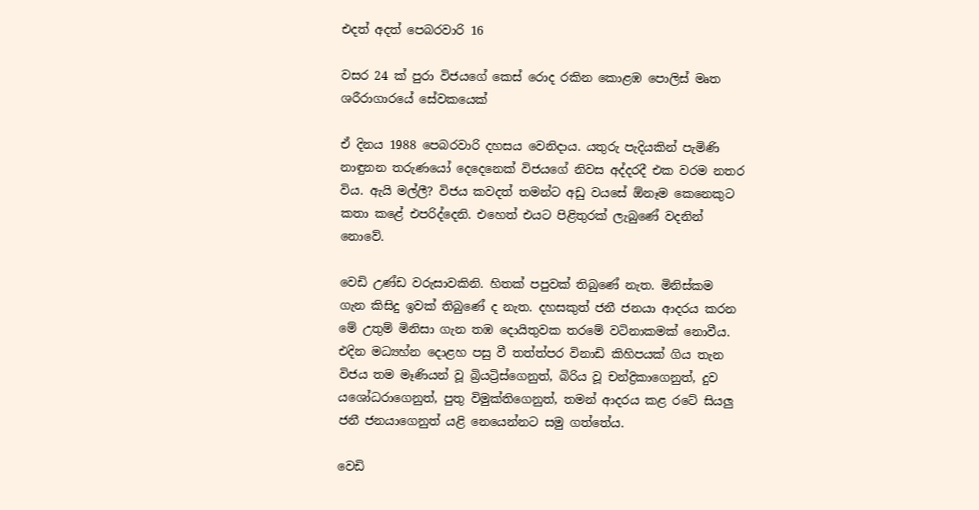එදත් අදත් පෙබරවාරි 16

වසර 24 ක් පුරා විජයගේ කෙස් රොද රකින කොළඹ පොලිස් මෘත ශරීරාගාරයේ සේවකයෙක්

ඒ දිනය 1988 පෙබරවාරි දහසය වෙනිදාය. යතුරු පැදියකින් පැමිණි නාඳුනන තරුණයෝ දෙදෙනෙක් විජයගේ නිවස අද්දරදී එක වරම නතර විය. ඇයි මල්ලී? විජය කවදත් තමන්ට අඩු වයසේ ඕනෑම කෙනෙකුට කතා කළේ එපරිද්දෙනි. එහෙත් එයට පිළිතුරක් ලැබුණේ වදනින් නොවේ.

වෙඩි උණ්ඩ වරුසාවකිනි. හිතක් පපුවක් තිබුණේ නැත. මිනිස්කම ගැන කිසිදු ඉවක් තිබුණේ ද නැත. දහසකුත් ජනී ජනයා ආදරය කරන මේ උතුම් මිනිසා ගැන තඹ දොයිතුවක තරමේ වටිනාකමක් නොවීය. එදින මධ්‍යහ්න දොළහ පසු වී තත්ත්පර විනාඩි කිහිපයක් ගිය තැන විජය තම මෑණියන් වූ බ්‍රියට්‍රිස්ගෙනුත්, බිරිය වූ චන්ද්‍රිකාගෙනුත්, දුව යශෝධරාගෙනුත්, පුතු විමුක්තිගෙනුත්, තමන් ආදරය කළ රටේ සියලු ජනී ජනයාගෙනුත් යළි නෙයෙන්නට සමු ගත්තේය.

වෙඩි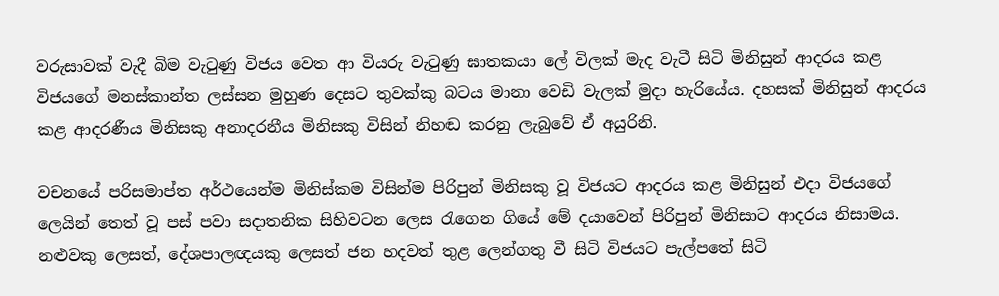වරුසාවක් වැදී බිම වැටුණු විජය වෙත ආ වියරු වැටුණු ඝාතකයා ලේ විලක් මැද වැටී සිටි මිනිසුන් ආදරය කළ විජයගේ මනස්කාන්ත ලස්සන මුහුණ දෙසට තුවක්කු බටය මානා වෙඩි වැලක් මුදා හැරියේය. දහසක් මිනිසුන් ආදරය කළ ආදරණීය මිනිසකු අනාදරනීය මිනිසකු විසින් නිහඬ කරනු ලැබුවේ ඒ අයුරිනි.

වචනයේ පරිසමාප්ත අර්ථයෙන්ම මිනිස්කම විසින්ම පිරිපුන් මිනිසකු වූ විජයට ආදරය කළ මිනිසුන් එදා විජයගේ ලෙයින් තෙත් වූ පස් පවා සදාතනික සිහිවටන ලෙස රැගෙන ගියේ මේ දයාවෙන් පිරිපුන් මිනිසාට ආදරය නිසාමය. නළුවකු ලෙසත්, දේශපාලඥයකු ලෙසත් ජන හදවත් තුළ ලෙන්ගතු වී සිටි විජයට පැල්පතේ සිටි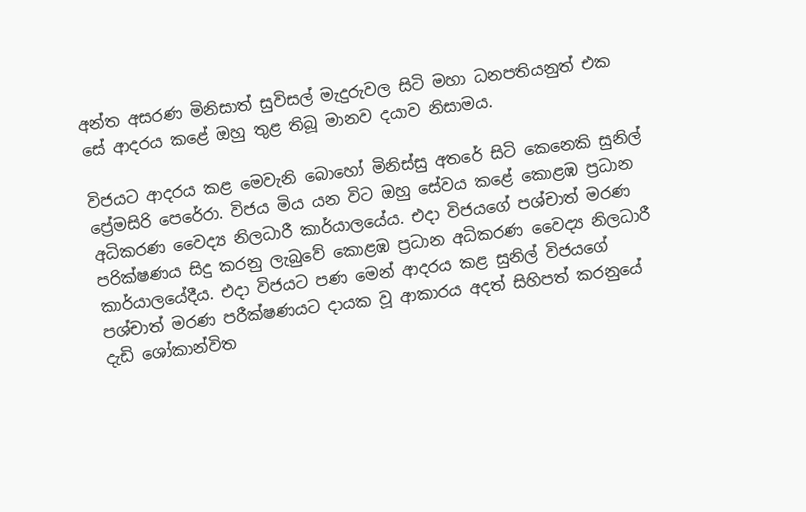අන්ත අසරණ මිනිසාත් සුවිසල් මැදුරුවල සිටි මහා ධනපතියනුත් එක සේ ආදරය කළේ ඔහු තුළ තිබූ මානව දයාව නිසාමය.

විජයට ආදරය කළ මෙවැනි බොහෝ මිනිස්සු අතරේ සිටි කෙනෙකි සුනිල් ප්‍රේමසිරි පෙරේරා. විජය මිය යන විට ඔහු සේවය කළේ කොළඹ ප්‍රධාන අධිකරණ වෛද්‍ය නිලධාරී කාර්යාලයේය. එදා විජයගේ පශ්චාත් මරණ පරික්ෂණය සිදු කරනු ලැබුවේ කොළඹ ප්‍රධාන අධිකරණ වෛද්‍ය නිලධාරී කාර්යාලයේදීය. එදා විජයට පණ මෙන් ආදරය කළ සුනිල් විජයගේ පශ්චාත් මරණ පරීක්ෂණයට දායක වූ ආකාරය අදත් සිහිපත් කරනුයේ දැඩි ශෝකාන්විත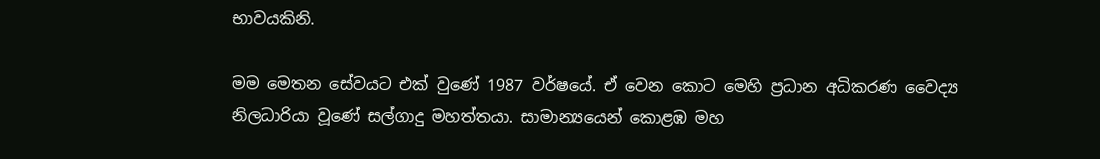භාවයකිනි.

මම මෙතන සේවයට එක් වුණේ 1987 වර්ෂයේ. ඒ වෙන කොට මෙහි ප්‍රධාන අධිකරණ වෛද්‍ය නිලධාරියා වූණේ සල්ගාදු මහත්තයා. සාමාන්‍යයෙන් කොළඹ මහ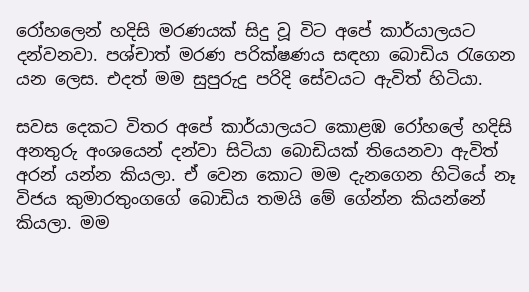රෝහලෙන් හදිසි මරණයක් සිදු වූ විට අපේ කාර්යාලයට දන්වනවා. පශ්චාත් මරණ පරික්ෂණය සඳහා බොඩිය රැගෙන යන ලෙස. එදත් මම සුපුරුදු පරිදි සේවයට ඇවිත් හිටියා.

සවස දෙකට විතර අපේ කාර්යාලයට කොළඹ රෝහලේ හදිසි අනතුරු අංශයෙන් දන්වා සිටියා බොඩියක් තියෙනවා ඇවිත් අරන් යන්න කියලා. ඒ වෙන කොට මම දැනගෙන හිටියේ නෑ විජය කුමාරතුංගගේ බොඩිය තමයි මේ ගේන්න කියන්නේ කියලා. මම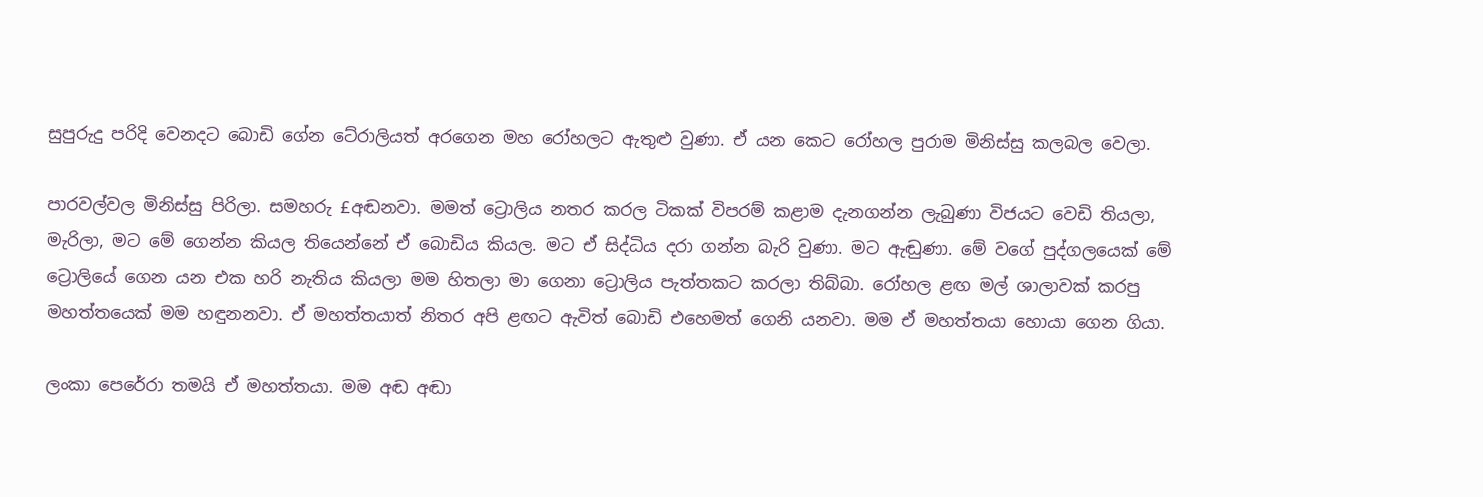සුපුරුදු පරිදි වෙනදට බොඩි ගේන ටේ‍රාලියත් අරගෙන මහ රෝහලට ඇතුළු වුණා. ඒ යන කෙට රෝහල පුරාම මිනිස්සු කලබල වෙලා.

පාරවල්වල මිනිස්සු පිරිලා. සමහරු £අඬනවා. මමත් ට්‍රොලිය නතර කරල ටිකක් විපරම් කළාම දැනගන්න ලැබුණා විජයට වෙඩි තියලා, මැරිලා, මට මේ ගෙන්න කියල තියෙන්නේ ඒ බොඩිය කියල. මට ඒ සිද්ධිය දරා ගන්න බැරි වුණා. මට ඇඬුණා. මේ වගේ පුද්ගලයෙක් මේ ට්‍රොලියේ ගෙන යන එක හරි නැතිය කියලා මම හිතලා මා ගෙනා ට්‍රොලිය පැත්තකට කරලා තිබ්බා. රෝහල ළඟ මල් ශාලාවක් කරපු මහත්තයෙක් මම හඳුනනවා. ඒ මහත්තයාත් නිතර අපි ළඟට ඇවිත් බොඩි එහෙමත් ගෙනි යනවා. මම ඒ මහත්තයා හොයා ගෙන ගියා.

ලංකා පෙරේරා තමයි ඒ මහත්තයා. මම අඬ අඬා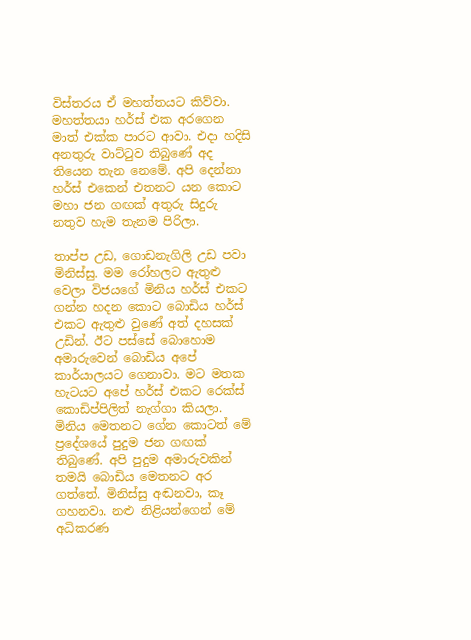විස්තරය ඒ මහත්තයට කිව්වා. මහත්තයා හර්ස් එක අරගෙන මාත් එක්ක පාරට ආවා. එදා හදිසි අනතුරු වාට්ටුව තිබුණේ අද තියෙන තැන නෙමේ. අපි දෙන්නා හර්ස් එකෙන් එතනට යන කොට මහා ජන ගඟක් අතුරු සිදුරු නතුව හැම තැනම පිරිලා.

තාප්ප උඩ, ගොඩනැගිලි උඩ පවා මිනිස්සු. මම රෝහලට ඇතුළු වෙලා විජයගේ මිනිය හර්ස් එකට ගන්න හදන කොට බොඩිය හර්ස් එකට ඇතුළු වුණේ අත් දහසක් උඩින්. ඊට පස්සේ බොහොම අමාරුවෙන් බොඩිය අපේ කාර්යාලයට ගෙනාවා. මට මතක හැටයට අපේ හර්ස් එකට රෙක්ස් කොඩිප්පිලිත් නැග්ගා කියලා. මිනිය මෙතනට ගේන කොටත් මේ ප්‍රදේශයේ පුදුම ජන ගඟක් තිබුණේ. අපි පුදුම අමාරුවකින් තමයි බොඩිය මෙතනට අර ගත්තේ. මිනිස්සු අඬනවා, කෑ ගහනවා. නළු නිළියන්ගෙන් මේ අධිකරණ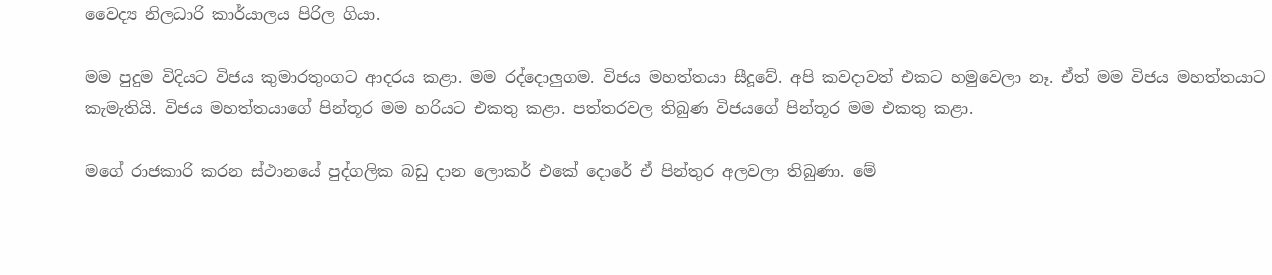වෛද්‍ය නිලධාරි කාර්යාලය පිරිල ගියා.

මම පුදුම විදියට විජය කුමාරතුංගට ආදරය කළා. මම රද්දොලුගම. විජය මහත්තයා සීදූවේ. අපි කවදාවත් එකට හමුවෙලා නෑ. ඒත් මම විජය මහත්තයාට කැමැතියි. විජය මහත්තයාගේ පින්තූර මම හරියට එකතු කළා. පත්තරවල තිබුණ විජයගේ පින්තූර මම එකතු කළා.

මගේ රාජකාරි කරන ස්ථානයේ පුද්ගලික බඩු දාන ලොකර් එකේ දොරේ ඒ පින්තුර අලවලා තිබුණා. මේ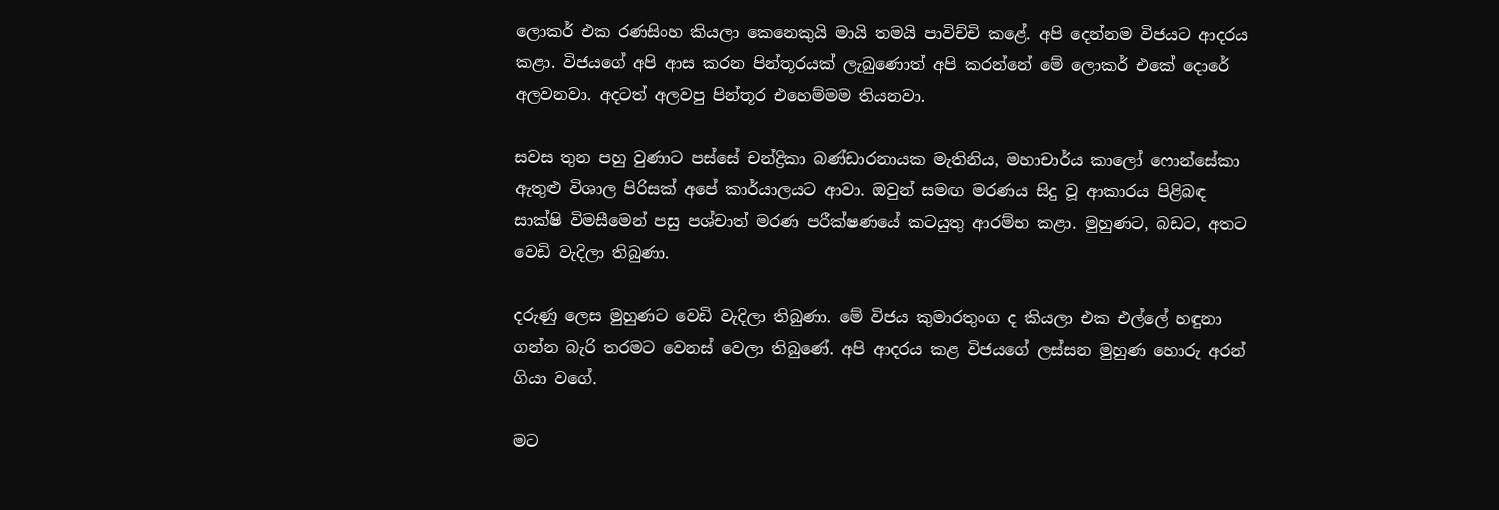ලොකර් එක රණසිංහ කියලා කෙනෙකුයි මායි තමයි පාවිච්චි කළේ. අපි දෙන්නම විජයට ආදරය කළා. විජයගේ අපි ආස කරන පින්තූරයක් ලැබුණොත් අපි කරන්නේ මේ ලොකර් එකේ දොරේ අලවනවා. අදටත් අලවපු පින්තූර එහෙම්මම තියනවා.

සවස තුන පහු වුණාට පස්සේ චන්ද්‍රිකා බණ්ඩාරනායක මැතිනිය, මහාචාර්ය කාලෝ ෆොන්සේකා ඇතුළු විශාල පිරිසක් අපේ කාර්යාලයට ආවා. ඔවුන් සමඟ මරණය සිදු වූ ආකාරය පිළිබඳ සාක්ෂි විමසීමෙන් පසු පශ්චාත් මරණ පරීක්ෂණයේ කටයුතු ආරම්භ කළා. මුහුණට, බඩට, අතට වෙඩි වැදිලා තිබුණා.

දරුණු ලෙස මුහුණට වෙඩි වැදිලා තිබුණා. මේ විජය කුමාරතුංග ද කියලා එක එල්ලේ හඳුනා ගන්න බැරි තරමට වෙනස් වෙලා තිබුණේ. අපි ආදරය කළ විජයගේ ලස්සන මුහුණ හොරු අරන් ගියා වගේ.

මට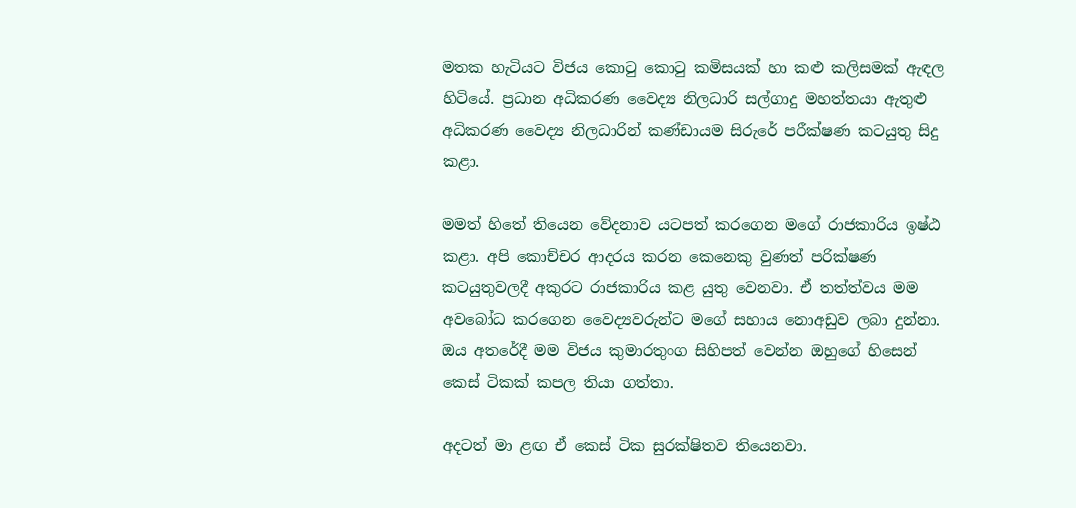මතක හැටියට විජය කොටු කොටු කමිසයක් හා කළු කලිසමක් ඇඳල හිටියේ. ප්‍රධාන අධිකරණ වෛද්‍ය නිලධාරි සල්ගාදු මහත්තයා ඇතුළු අධිකරණ වෛද්‍ය නිලධාරින් කණ්ඩායම සිරුරේ පරීක්ෂණ කටයුතු සිදු කළා.

මමත් හිතේ තියෙන වේදනාව යටපත් කරගෙන මගේ රාජකාරිය ඉෂ්ඨ කළා. අපි කොච්චර ආදරය කරන කෙනෙකු වුණත් පරික්ෂණ කටයුතුවලදී අකුරට රාජකාරිය කළ යුතු වෙනවා. ඒ තත්ත්වය මම අවබෝධ කරගෙන වෛද්‍යවරුන්ට මගේ සහාය නොඅඩුව ලබා දුන්නා. ඔය අතරේදී මම විජය කුමාරතුංග සිහිපත් වෙන්න ඔහුගේ හිසෙන් කෙස් ටිකක් කපල තියා ගත්තා.

අදටත් මා ළඟ ඒ කෙස් ටික සුරක්ෂිතව තියෙනවා.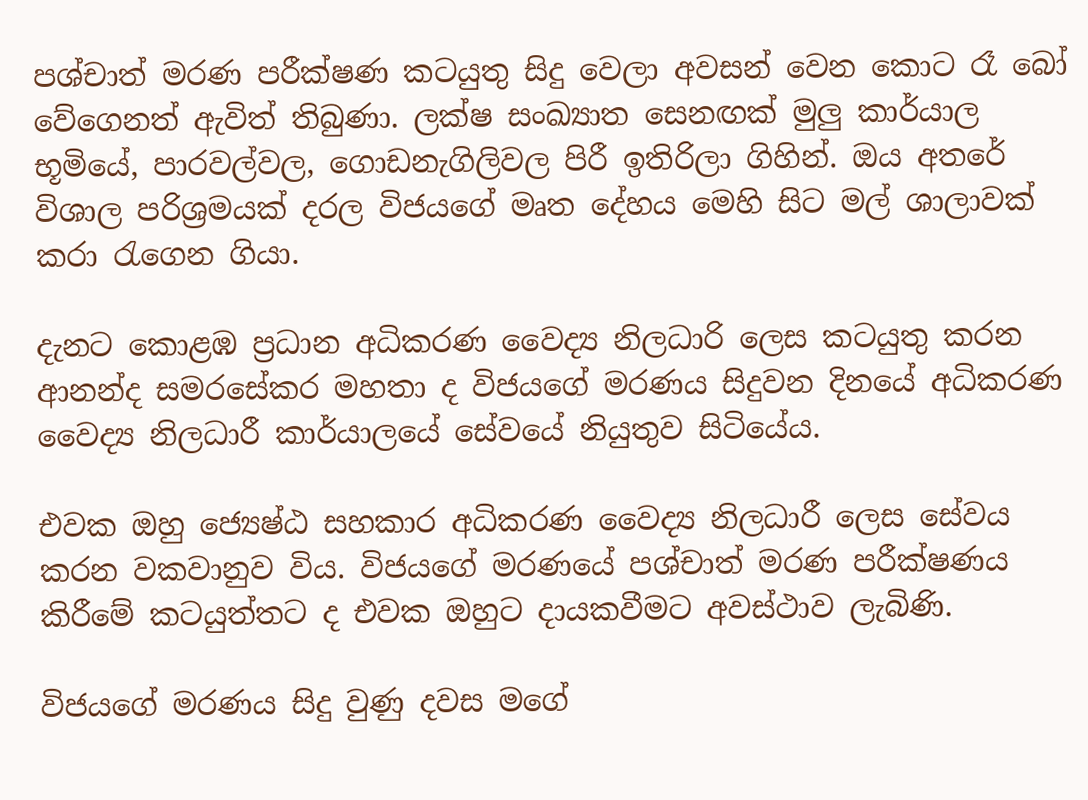පශ්චාත් මරණ පරීක්ෂණ කටයුතු සිදු වෙලා අවසන් වෙන කොට රෑ බෝ වේගෙනත් ඇවිත් තිබුණා. ලක්ෂ සංඛ්‍යාත සෙනඟක් මුලු කාර්යාල භූමියේ, පාරවල්වල, ගොඩනැගිලිවල පිරී ඉතිරිලා ගිහින්. ඔය අතරේ විශාල පරිශ්‍රමයක් දරල විජයගේ මෘත දේහය මෙහි සිට මල් ශාලාවක් කරා රැගෙන ගියා.

දැනට කොළඹ ප්‍රධාන අධිකරණ වෛද්‍ය නිලධාරි ලෙස කටයුතු කරන ආනන්ද සමරසේකර මහතා ද විජයගේ මරණය සිදුවන දිනයේ අධිකරණ වෛද්‍ය නිලධාරී කාර්යාලයේ සේවයේ නියුතුව සිටියේය.

එවක ඔහු ජ්‍යෙෂ්ඨ සහකාර අධිකරණ වෛද්‍ය නිලධාරී ලෙස සේවය කරන වකවානුව විය. විජයගේ මරණයේ පශ්චාත් මරණ පරීක්ෂණය කිරීමේ කටයුත්තට ද එවක ඔහුට දායකවීමට අවස්ථාව ලැබිණි.

විජයගේ මරණය සිදු වුණු දවස මගේ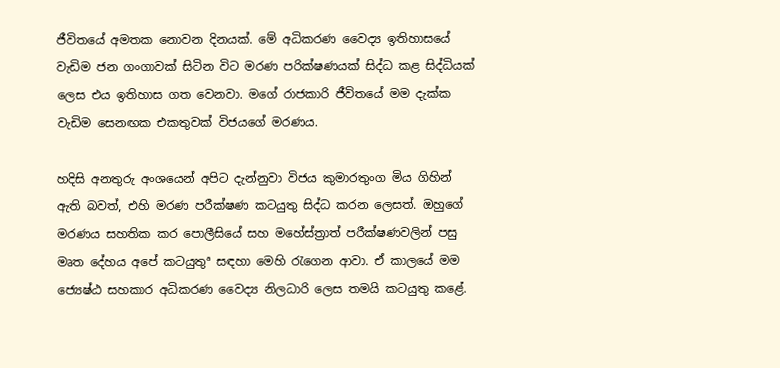ජීවිතයේ අමතක නොවන දිනයක්. මේ අධිකරණ වෛද්‍ය ඉතිහාසයේ වැඩිම ජන ගංගාවක් සිටින විට මරණ පරික්ෂණයක් සිද්ධ කළ සිද්ධියක් ලෙස එය ඉතිහාස ගත වෙනවා. මගේ රාජකාරි ජීවිතයේ මම දැක්ක වැඩිම සෙනඟක එකතුවක් විජයගේ මරණය.

හදිසි අනතුරු අංශයෙන් අපිට දැන්නුවා විජය කුමාරතුංග මිය ගිහින් ඇති බවත්, එහි මරණ පරීක්ෂණ කටයුතු සිද්ධ කරන ලෙසත්. ඔහුගේ මරණය සහතික කර පොලීසියේ සහ මහේස්ත්‍රාත් පරීක්ෂණවලින් පසු මෘත දේහය අපේ කටයුතුª සඳහා මෙහි රැගෙන ආවා. ඒ කාලයේ මම ජ්‍යෙෂ්ඨ සහකාර අධිකරණ වෛද්‍ය නිලධාරි ලෙස තමයි කටයුතු කළේ.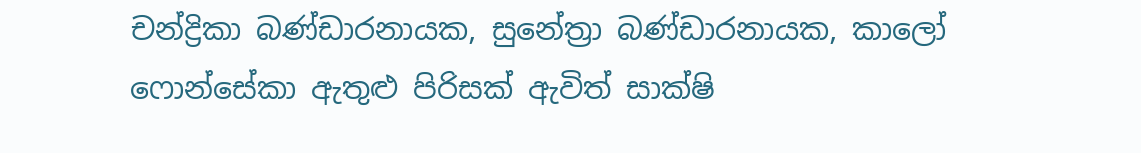චන්ද්‍රිකා බණ්ඩාරනායක, සුනේත්‍රා බණ්ඩාරනායක, කාලෝ ෆොන්සේකා ඇතුළු පිරිසක් ඇවිත් සාක්ෂි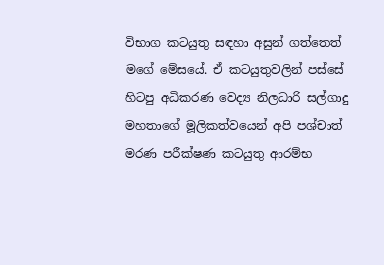විභාග කටයුතු සඳහා අසුන් ගත්තෙත් මගේ මේසයේ. ඒ කටයුතුවලින් පස්සේ හිටපු අධිකරණ වෙද්‍ය නිලධාරි සල්ගාදු මහතාගේ මූලිකත්වයෙන් අපි පශ්චාත් මරණ පරීක්ෂණ කටයුතු ආරම්භ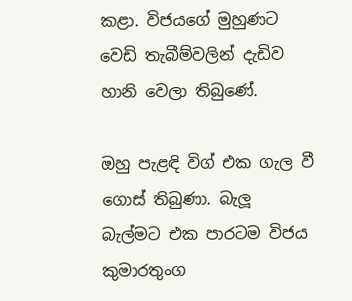කළා. විජයගේ මුහුණට වෙඩි තැබීම්වලින් දැඩිව හානි වෙලා තිබුණේ.

ඔහු පැළඳි විග් එක ගැල වී ගොස් තිබුණා. බැලූ බැල්මට එක පාරටම විජය කුමාරතුංග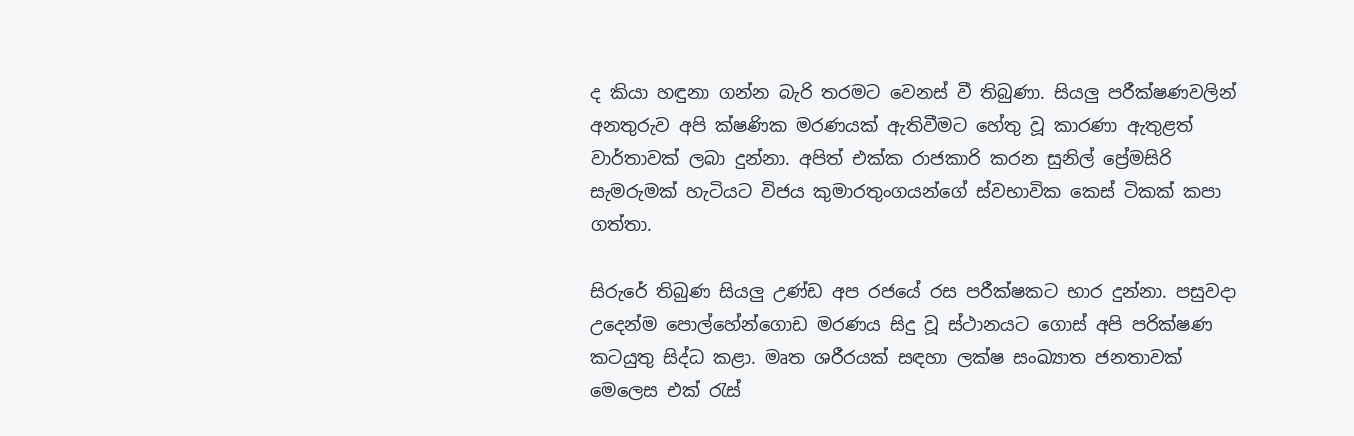ද කියා හඳුනා ගන්න බැරි තරමට වෙනස් වී තිබුණා. සියලු පරීක්ෂණවලින් අනතුරුව අපි ක්ෂණික මරණයක් ඇතිවීමට හේතු වූ කාරණා ඇතුළත් වාර්තාවක් ලබා දුන්නා. අපිත් එක්ක රාජකාරි කරන සුනිල් ප්‍රේමසිරි සැමරුමක් හැටියට විජය කුමාරතුංගයන්ගේ ස්වභාවික කෙස් ටිකක් කපා ගත්තා.

සිරුරේ තිබුණ සියලු උණ්ඩ අප රජයේ රස පරීක්ෂකට භාර දුන්නා. පසුවදා උදෙන්ම පොල්හේන්ගොඩ මරණය සිදු වූ ස්ථානයට ගොස් අපි පරික්ෂණ කටයුතු සිද්ධ කළා. මෘත ශරීරයක් සඳහා ලක්ෂ සංඛ්‍යාත ජනතාවක් මෙලෙස එක් රැස්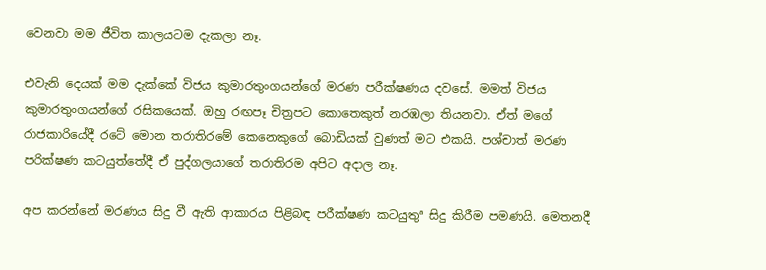වෙනවා මම ජීවිත කාලයටම දැකලා නෑ.

එවැනි දෙයක් මම දැක්කේ විජය කුමාරතුංගයන්ගේ මරණ පරීක්ෂණය දවසේ. මමත් විජය කුමාරතුංගයන්ගේ රසිකයෙක්. ඔහු රඟපෑ චිත්‍රපට කොතෙකුත් නරඹලා තියනවා. ඒත් මගේ රාජකාරියේදී රටේ මොන තරාතිරමේ කෙනෙකුගේ බොඩියක් වුණත් මට එකයි. පශ්චාත් මරණ පරික්ෂණ කටයුත්තේදී ඒ පුද්ගලයාගේ තරාතිරම අපිට අදාල නෑ.

අප කරන්නේ මරණය සිදු වී ඇති ආකාරය පිළිබඳ පරීක්ෂණ කටයුතුª සිදු කිරීම පමණයි. මෙතනදී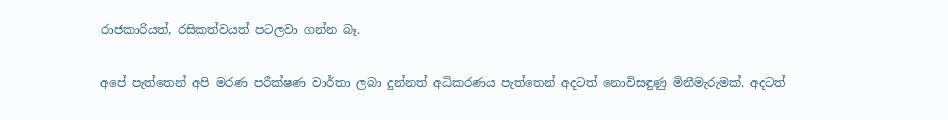රාජකාරියත්, රසිකත්වයත් පටලවා ගන්න බෑ.

අපේ පැත්තෙන් අපි මරණ පරීක්ෂණ වාර්තා ලබා දුන්නත් අධිකරණය පැත්තෙන් අදටත් නොවිසඳුණු මිනීමැරුමක්. අදටත්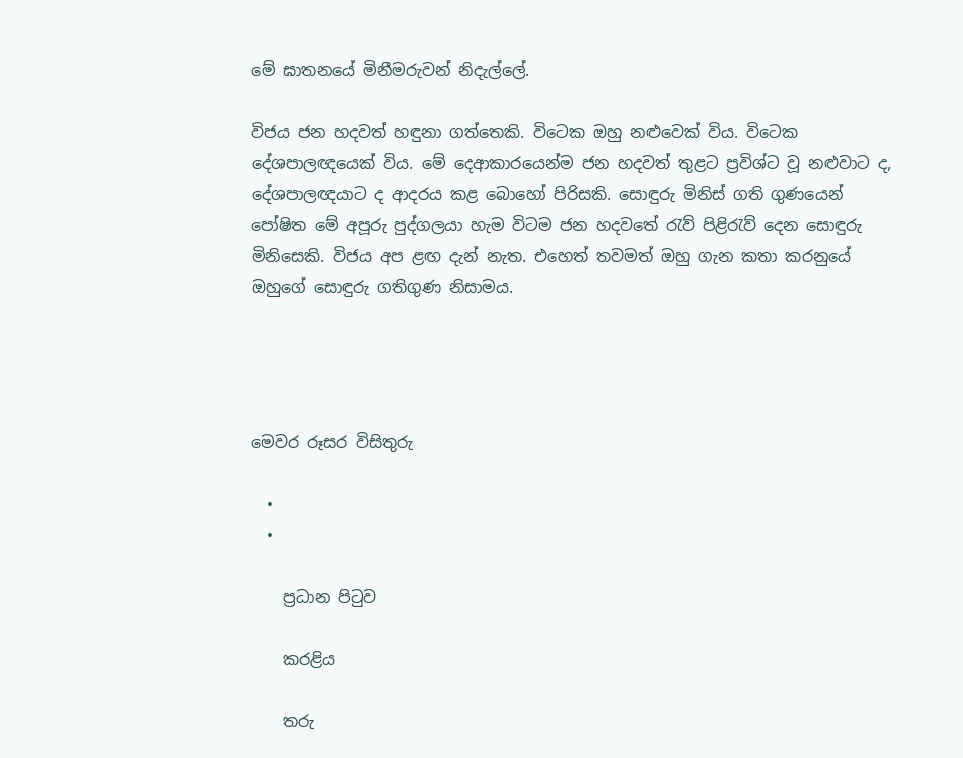මේ ඝාතනයේ මිනීමරුවන් නිදැල්ලේ.

විජය ජන හදවත් හඳුනා ගත්තෙකි. විටෙක ඔහු නළුවෙක් විය. විටෙක දේශපාලඥයෙක් විය. මේ දෙආකාරයෙන්ම ජන හදවත් තුළට ප්‍රවිශ්ට වූ නළුවාට ද, දේශපාලඥයාට ද ආදරය කළ බොහෝ පිරිසකි. සොඳුරු මිනිස් ගති ගුණයෙන් පෝෂිත මේ අපූරු පුද්ගලයා හැම විටම ජන හදවතේ රැව් පිළිරැව් දෙන සොඳුරු මිනිසෙකි. විජය අප ළඟ දැන් නැත. එහෙත් තවමත් ඔහු ගැන කතා කරනුයේ ඔහුගේ සොඳුරු ගතිගුණ නිසාමය.




මෙවර රූසර විසිතුරු

  •
  •

    ප්‍රධාන පිටුව

    කරළිය

    තරු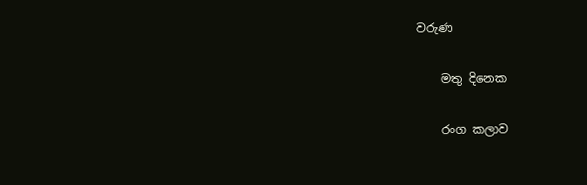වරුණ

    මතු දිනෙක

    රංග කලාව